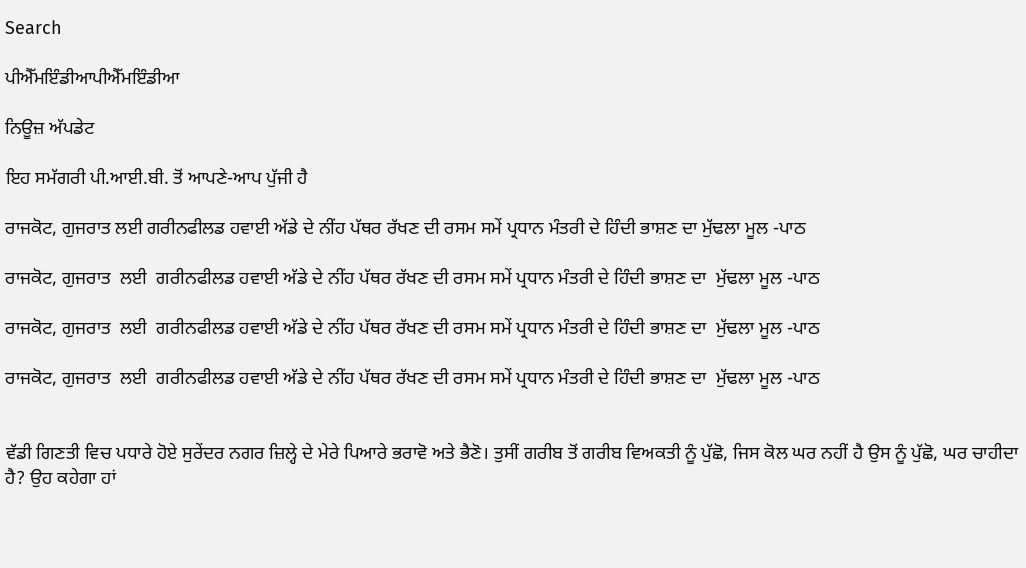Search

ਪੀਐੱਮਇੰਡੀਆਪੀਐੱਮਇੰਡੀਆ

ਨਿਊਜ਼ ਅੱਪਡੇਟ

ਇਹ ਸਮੱਗਰੀ ਪੀ.ਆਈ.ਬੀ. ਤੋਂ ਆਪਣੇ-ਆਪ ਪੁੱਜੀ ਹੈ

ਰਾਜਕੋਟ, ਗੁਜਰਾਤ ਲਈ ਗਰੀਨਫੀਲਡ ਹਵਾਈ ਅੱਡੇ ਦੇ ਨੀਂਹ ਪੱਥਰ ਰੱਖਣ ਦੀ ਰਸਮ ਸਮੇਂ ਪ੍ਰਧਾਨ ਮੰਤਰੀ ਦੇ ਹਿੰਦੀ ਭਾਸ਼ਣ ਦਾ ਮੁੱਢਲਾ ਮੂਲ -ਪਾਠ

ਰਾਜਕੋਟ, ਗੁਜਰਾਤ  ਲਈ  ਗਰੀਨਫੀਲਡ ਹਵਾਈ ਅੱਡੇ ਦੇ ਨੀਂਹ ਪੱਥਰ ਰੱਖਣ ਦੀ ਰਸਮ ਸਮੇਂ ਪ੍ਰਧਾਨ ਮੰਤਰੀ ਦੇ ਹਿੰਦੀ ਭਾਸ਼ਣ ਦਾ  ਮੁੱਢਲਾ ਮੂਲ -ਪਾਠ

ਰਾਜਕੋਟ, ਗੁਜਰਾਤ  ਲਈ  ਗਰੀਨਫੀਲਡ ਹਵਾਈ ਅੱਡੇ ਦੇ ਨੀਂਹ ਪੱਥਰ ਰੱਖਣ ਦੀ ਰਸਮ ਸਮੇਂ ਪ੍ਰਧਾਨ ਮੰਤਰੀ ਦੇ ਹਿੰਦੀ ਭਾਸ਼ਣ ਦਾ  ਮੁੱਢਲਾ ਮੂਲ -ਪਾਠ

ਰਾਜਕੋਟ, ਗੁਜਰਾਤ  ਲਈ  ਗਰੀਨਫੀਲਡ ਹਵਾਈ ਅੱਡੇ ਦੇ ਨੀਂਹ ਪੱਥਰ ਰੱਖਣ ਦੀ ਰਸਮ ਸਮੇਂ ਪ੍ਰਧਾਨ ਮੰਤਰੀ ਦੇ ਹਿੰਦੀ ਭਾਸ਼ਣ ਦਾ  ਮੁੱਢਲਾ ਮੂਲ -ਪਾਠ


ਵੱਡੀ ਗਿਣਤੀ ਵਿਚ ਪਧਾਰੇ ਹੋਏ ਸੁਰੇਂਦਰ ਨਗਰ ਜ਼ਿਲ੍ਹੇ ਦੇ ਮੇਰੇ ਪਿਆਰੇ ਭਰਾਵੋ ਅਤੇ ਭੈਣੋ। ਤੁਸੀਂ ਗਰੀਬ ਤੋਂ ਗਰੀਬ ਵਿਅਕਤੀ ਨੂੰ ਪੁੱਛੋ, ਜਿਸ ਕੋਲ ਘਰ ਨਹੀਂ ਹੈ ਉਸ ਨੂੰ ਪੁੱਛੋ, ਘਰ ਚਾਹੀਦਾ ਹੈ? ਉਹ ਕਹੇਗਾ ਹਾਂ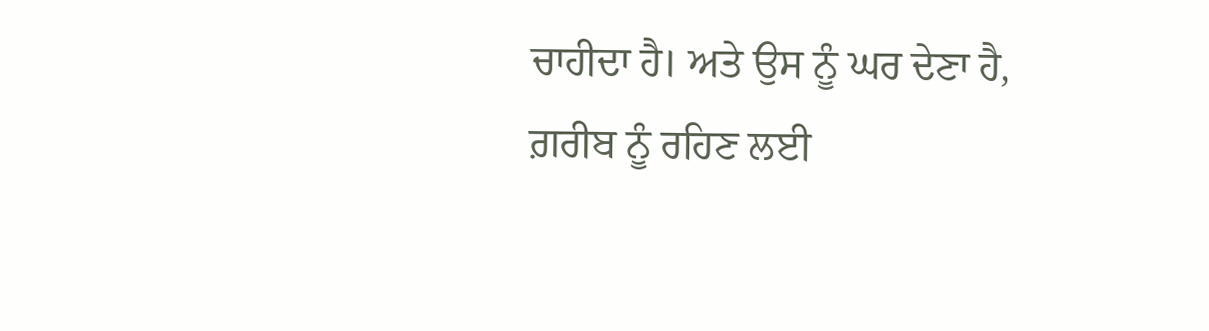ਚਾਹੀਦਾ ਹੈ। ਅਤੇ ਉਸ ਨੂੰ ਘਰ ਦੇਣਾ ਹੈ, ਗ਼ਰੀਬ ਨੂੰ ਰਹਿਣ ਲਈ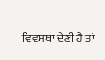ਵਿਵਸਥਾ ਦੇਣੀ ਹੈ ਤਾਂ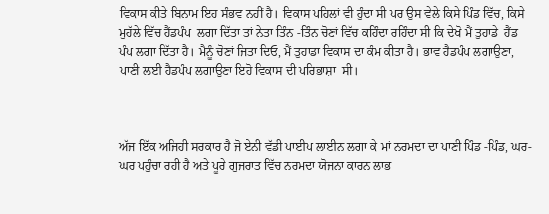ਵਿਕਾਸ ਕੀਤੇ ਬਿਨਾਮ ਇਹ ਸੰਭਵ ਨਹੀਂ ਹੈ। ਵਿਕਾਸ ਪਹਿਲਾਂ ਵੀ ਹੁੰਦਾ ਸੀ ਪਰ ਉਸ ਵੇਲੇ ਕਿਸੇ ਪਿੰਡ ਵਿੱਚ, ਕਿਸੇ ਮੁਹੱਲੇ ਵਿੱਚ ਹੈਂਡਪੰਪ  ਲਗਾ ਦਿੱਤਾ ਤਾਂ ਨੇਤਾ ਤਿੰਨ -ਤਿੰਨ ਚੋਣਾਂ ਵਿੱਚ ਕਹਿੰਦਾ ਰਹਿੰਦਾ ਸੀ ਕਿ ਦੇਖੋ ਮੈਂ ਤੁਹਾਡੇ  ਹੈਂਡ ਪੰਪ ਲਗਾ ਦਿੱਤਾ ਹੈ। ਮੈਨੂੰ ਚੋਣਾਂ ਜਿਤਾ ਦਿਓ, ਮੈਂ ਤੁਹਾਡਾ ਵਿਕਾਸ ਦਾ ਕੰਮ ਕੀਤਾ ਹੈ। ਭਾਵ ਹੈਡਪੰਪ ਲਗਾਉਣਾ, ਪਾਣੀ ਲਈ ਹੈਡਪੰਪ ਲਗਾਉਣਾ ਇਹੋ ਵਿਕਾਸ ਦੀ ਪਰਿਭਾਸ਼ਾ  ਸੀ।



ਅੱਜ ਇੱਕ ਅਜਿਹੀ ਸਰਕਾਰ ਹੈ ਜੋ ਏਨੀ ਵੱਡੀ ਪਾਈਪ ਲਾਈਨ ਲਗਾ ਕੇ ਮਾਂ ਨਰਮਦਾ ਦਾ ਪਾਣੀ ਪਿੰਡ -ਪਿੰਡ, ਘਰ-ਘਰ ਪਹੁੰਚਾ ਰਹੀ ਹੈ ਅਤੇ ਪੂਰੇ ਗੁਜਰਾਤ ਵਿੱਚ ਨਰਮਦਾ ਯੋਜਨਾ ਕਾਰਨ ਲਾਭ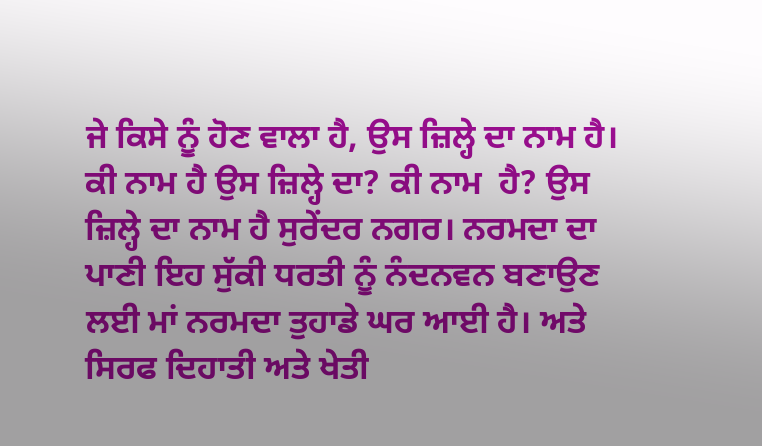ਜੇ ਕਿਸੇ ਨੂੰ ਹੋਣ ਵਾਲਾ ਹੈ, ਉਸ ਜ਼ਿਲ੍ਹੇ ਦਾ ਨਾਮ ਹੈ। ਕੀ ਨਾਮ ਹੈ ਉਸ ਜ਼ਿਲ੍ਹੇ ਦਾ? ਕੀ ਨਾਮ  ਹੈ? ਉਸ ਜ਼ਿਲ੍ਹੇ ਦਾ ਨਾਮ ਹੈ ਸੁਰੇਂਦਰ ਨਗਰ। ਨਰਮਦਾ ਦਾ ਪਾਣੀ ਇਹ ਸੁੱਕੀ ਧਰਤੀ ਨੂੰ ਨੰਦਨਵਨ ਬਣਾਉਣ ਲਈ ਮਾਂ ਨਰਮਦਾ ਤੁਹਾਡੇ ਘਰ ਆਈ ਹੈ। ਅਤੇ ਸਿਰਫ ਦਿਹਾਤੀ ਅਤੇ ਖੇਤੀ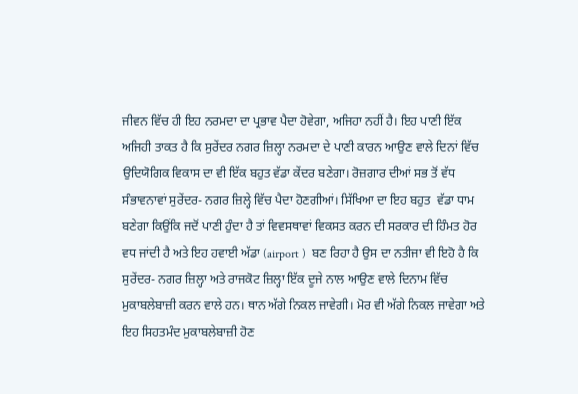ਜੀਵਨ ਵਿੱਚ ਹੀ ਇਹ ਨਰਮਦਾ ਦਾ ਪ੍ਰਭਾਵ ਪੈਦਾ ਹੋਵੇਗਾ, ਅਜਿਹਾ ਨਹੀਂ ਹੈ। ਇਹ ਪਾਣੀ ਇੱਕ ਅਜਿਹੀ ਤਾਕਤ ਹੈ ਕਿ ਸੁਰੇਂਦਰ ਨਗਰ ਜ਼ਿਲ੍ਹਾ ਨਰਮਦਾ ਦੇ ਪਾਣੀ ਕਾਰਨ ਆਉਣ ਵਾਲੇ ਦਿਨਾਂ ਵਿੱਚ ਉਦਿਯੋਗਿਕ ਵਿਕਾਸ ਦਾ ਵੀ ਇੱਕ ਬਹੁਤ ਵੱਡਾ ਕੇਂਦਰ ਬਣੇਗਾ। ਰੋਜ਼ਗਾਰ ਦੀਆਂ ਸਭ ਤੋਂ ਵੱਧ ਸੰਭਾਵਨਾਵਾਂ ਸੁਰੇਂਦਰ- ਨਗਰ ਜ਼ਿਲ੍ਹੇ ਵਿੱਚ ਪੈਦਾ ਹੋਣਗੀਆਂ। ਸਿੱਖਿਆ ਦਾ ਇਹ ਬਹੁਤ  ਵੱਡਾ ਧਾਮ ਬਣੇਗਾ ਕਿਉਂਕਿ ਜਦੋਂ ਪਾਣੀ ਹੁੰਦਾ ਹੈ ਤਾਂ ਵਿਵਸਥਾਵਾਂ ਵਿਕਸਤ ਕਰਨ ਦੀ ਸਰਕਾਰ ਦੀ ਹਿੰਮਤ ਹੋਰ ਵਧ ਜਾਂਦੀ ਹੈ ਅਤੇ ਇਹ ਹਵਾਈ ਅੱਡਾ (airport )  ਬਣ ਰਿਹਾ ਹੈ ਉਸ ਦਾ ਨਤੀਜਾ ਵੀ ਇਹੋ ਹੈ ਕਿ ਸੁਰੇਂਦਰ- ਨਗਰ ਜ਼ਿਲ੍ਹਾ ਅਤੇ ਰਾਜਕੋਟ ਜ਼ਿਲ੍ਹਾ ਇੱਕ ਦੂਜੇ ਨਾਲ ਆਉਣ ਵਾਲੇ ਦਿਨਾਮ ਵਿੱਚ ਮੁਕਾਬਲੇਬਾਜ਼ੀ ਕਰਨ ਵਾਲੇ ਹਨ। ਥਾਨ ਅੱਗੇ ਨਿਕਲ ਜਾਵੇਗੀ। ਮੋਰ ਵੀ ਅੱਗੇ ਨਿਕਲ ਜਾਵੇਗਾ ਅਤੇ ਇਹ ਸਿਹਤਮੰਦ ਮੁਕਾਬਲੇਬਾਜ਼ੀ ਹੋਣ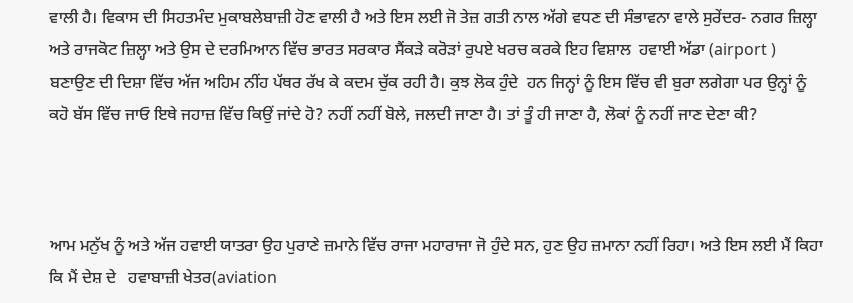ਵਾਲੀ ਹੈ। ਵਿਕਾਸ ਦੀ ਸਿਹਤਮੰਦ ਮੁਕਾਬਲੇਬਾਜ਼ੀ ਹੋਣ ਵਾਲੀ ਹੈ ਅਤੇ ਇਸ ਲਈ ਜੋ ਤੇਜ਼ ਗਤੀ ਨਾਲ ਅੱਗੇ ਵਧਣ ਦੀ ਸੰਭਾਵਨਾ ਵਾਲੇ ਸੁਰੇਂਦਰ- ਨਗਰ ਜ਼ਿਲ੍ਹਾ ਅਤੇ ਰਾਜਕੋਟ ਜ਼ਿਲ੍ਹਾ ਅਤੇ ਉਸ ਦੇ ਦਰਮਿਆਨ ਵਿੱਚ ਭਾਰਤ ਸਰਕਾਰ ਸੈਂਕੜੇ ਕਰੋੜਾਂ ਰੁਪਏ ਖਰਚ ਕਰਕੇ ਇਹ ਵਿਸ਼ਾਲ  ਹਵਾਈ ਅੱਡਾ (airport ) ਬਣਾਉਣ ਦੀ ਦਿਸ਼ਾ ਵਿੱਚ ਅੱਜ ਅਹਿਮ ਨੀਂਹ ਪੱਥਰ ਰੱਖ ਕੇ ਕਦਮ ਚੁੱਕ ਰਹੀ ਹੈ। ਕੁਝ ਲੋਕ ਹੁੰਦੇ  ਹਨ ਜਿਨ੍ਹਾਂ ਨੂੰ ਇਸ ਵਿੱਚ ਵੀ ਬੁਰਾ ਲਗੇਗਾ ਪਰ ਉਨ੍ਹਾਂ ਨੂੰ ਕਹੋ ਬੱਸ ਵਿੱਚ ਜਾਓ ਇਥੇ ਜਹਾਜ਼ ਵਿੱਚ ਕਿਉਂ ਜਾਂਦੇ ਹੋ? ਨਹੀਂ ਨਹੀਂ ਬੋਲੇ, ਜਲਦੀ ਜਾਣਾ ਹੈ। ਤਾਂ ਤੂੰ ਹੀ ਜਾਣਾ ਹੈ, ਲੋਕਾਂ ਨੂੰ ਨਹੀਂ ਜਾਣ ਦੇਣਾ ਕੀ?



ਆਮ ਮਨੁੱਖ ਨੂੰ ਅਤੇ ਅੱਜ ਹਵਾਈ ਯਾਤਰਾ ਉਹ ਪੁਰਾਣੇ ਜ਼ਮਾਨੇ ਵਿੱਚ ਰਾਜਾ ਮਹਾਰਾਜਾ ਜੋ ਹੁੰਦੇ ਸਨ, ਹੁਣ ਉਹ ਜ਼ਮਾਨਾ ਨਹੀਂ ਰਿਹਾ। ਅਤੇ ਇਸ ਲਈ ਮੈਂ ਕਿਹਾ ਕਿ ਮੈਂ ਦੇਸ਼ ਦੇ   ਹਵਾਬਾਜ਼ੀ ਖੇਤਰ(aviation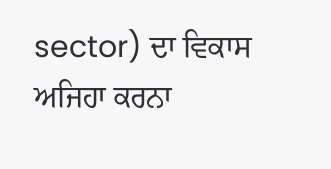sector) ਦਾ ਵਿਕਾਸ ਅਜਿਹਾ ਕਰਨਾ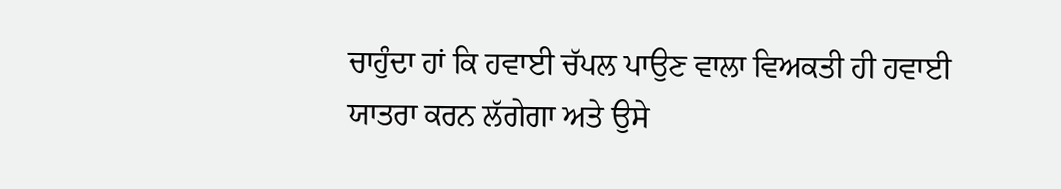ਚਾਹੁੰਦਾ ਹਾਂ ਕਿ ਹਵਾਈ ਚੱਪਲ ਪਾਉਣ ਵਾਲਾ ਵਿਅਕਤੀ ਹੀ ਹਵਾਈ ਯਾਤਰਾ ਕਰਨ ਲੱਗੇਗਾ ਅਤੇ ਉਸੇ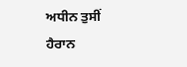ਅਧੀਨ ਤੁਸੀਂ ਹੈਰਾਨ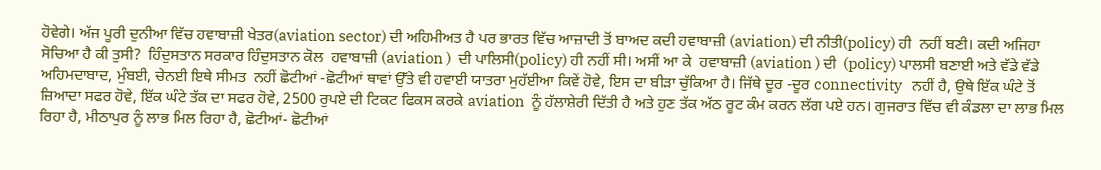ਹੋਵੇਗੇ। ਅੱਜ ਪੂਰੀ ਦੁਨੀਆ ਵਿੱਚ ਹਵਾਬਾਜ਼ੀ ਖੇਤਰ(aviation sector) ਦੀ ਅਹਿਮੀਅਤ ਹੈ ਪਰ ਭਾਰਤ ਵਿੱਚ ਆਜ਼ਾਦੀ ਤੋਂ ਬਾਅਦ ਕਦੀ ਹਵਾਬਾਜ਼ੀ (aviation) ਦੀ ਨੀਤੀ(policy) ਹੀ  ਨਹੀਂ ਬਣੀ। ਕਦੀ ਅਜਿਹਾ ਸੋਚਿਆ ਹੈ ਕੀ ਤੁਸੀ?  ਹਿੰਦੁਸਤਾਨ ਸਰਕਾਰ ਹਿੰਦੁਸਤਾਨ ਕੋਲ  ਹਵਾਬਾਜ਼ੀ (aviation )  ਦੀ ਪਾਲਿਸੀ(policy) ਹੀ ਨਹੀਂ ਸੀ। ਅਸੀਂ ਆ ਕੇ  ਹਵਾਬਾਜ਼ੀ (aviation ) ਦੀ  (policy) ਪਾਲਸੀ ਬਣਾਈ ਅਤੇ ਵੱਡੇ ਵੱਡੇ ਅਹਿਮਦਾਬਾਦ, ਮੁੰਬਈ, ਚੇਨਈ ਇਥੇ ਸੀਮਤ  ਨਹੀਂ ਛੋਟੀਆਂ -ਛੋਟੀਆਂ ਥਾਵਾਂ ਉੱਤੇ ਵੀ ਹਵਾਈ ਯਾਤਰਾ ਮੁਹੱਈਆ ਕਿਵੇਂ ਹੋਵੇ, ਇਸ ਦਾ ਬੀੜਾ ਚੁੱਕਿਆ ਹੈ। ਜਿੱਥੇ ਦੂਰ -ਦੂਰ connectivity   ਨਹੀਂ ਹੈ, ਉਥੇ ਇੱਕ ਘੰਟੇ ਤੋਂ ਜ਼ਿਆਦਾ ਸਫਰ ਹੋਵੇ, ਇੱਕ ਘੰਟੇ ਤੱਕ ਦਾ ਸਫਰ ਹੋਵੇ, 2500 ਰੁਪਏ ਦੀ ਟਿਕਟ ਫਿਕਸ ਕਰਕੇ aviation  ਨੂੰ ਹੱਲਾਸ਼ੇਰੀ ਦਿੱਤੀ ਹੈ ਅਤੇ ਹੁਣ ਤੱਕ ਅੱਠ ਰੂਟ ਕੰਮ ਕਰਨ ਲੱਗ ਪਏ ਹਨ। ਗੁਜਰਾਤ ਵਿੱਚ ਵੀ ਕੰਡਲਾ ਦਾ ਲਾਭ ਮਿਲ ਰਿਹਾ ਹੈ, ਮੀਠਾਪੁਰ ਨੂੰ ਲਾਭ ਮਿਲ ਰਿਹਾ ਹੈ, ਛੋਟੀਆਂ- ਛੋਟੀਆਂ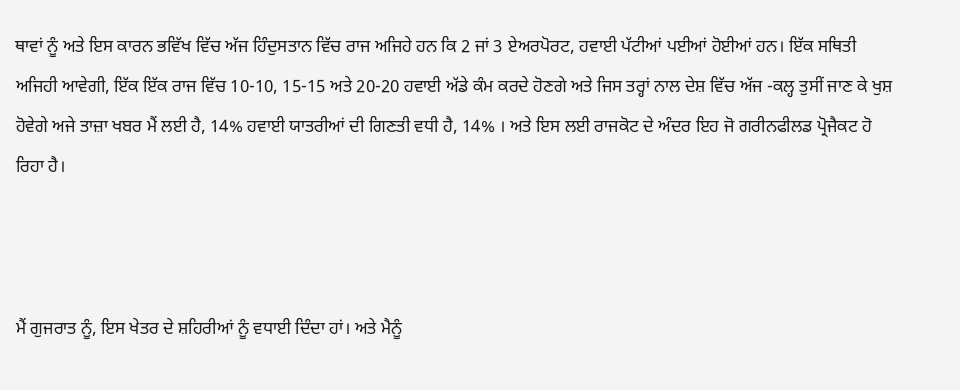ਥਾਵਾਂ ਨੂੰ ਅਤੇ ਇਸ ਕਾਰਨ ਭਵਿੱਖ ਵਿੱਚ ਅੱਜ ਹਿੰਦੁਸਤਾਨ ਵਿੱਚ ਰਾਜ ਅਜਿਹੇ ਹਨ ਕਿ 2 ਜਾਂ 3 ਏਅਰਪੋਰਟ, ਹਵਾਈ ਪੱਟੀਆਂ ਪਈਆਂ ਹੋਈਆਂ ਹਨ। ਇੱਕ ਸਥਿਤੀ ਅਜਿਹੀ ਆਵੇਗੀ, ਇੱਕ ਇੱਕ ਰਾਜ ਵਿੱਚ 10-10, 15-15 ਅਤੇ 20-20 ਹਵਾਈ ਅੱਡੇ ਕੰਮ ਕਰਦੇ ਹੋਣਗੇ ਅਤੇ ਜਿਸ ਤਰ੍ਹਾਂ ਨਾਲ ਦੇਸ਼ ਵਿੱਚ ਅੱਜ -ਕਲ੍ਹ ਤੁਸੀਂ ਜਾਣ ਕੇ ਖੁਸ਼ ਹੋਵੇਗੇ ਅਜੇ ਤਾਜ਼ਾ ਖਬਰ ਮੈਂ ਲਈ ਹੈ, 14% ਹਵਾਈ ਯਾਤਰੀਆਂ ਦੀ ਗਿਣਤੀ ਵਧੀ ਹੈ, 14% । ਅਤੇ ਇਸ ਲਈ ਰਾਜਕੋਟ ਦੇ ਅੰਦਰ ਇਹ ਜੋ ਗਰੀਨਫੀਲਡ ਪ੍ਰੋਜੈਕਟ ਹੋ ਰਿਹਾ ਹੈ।



ਮੈਂ ਗੁਜਰਾਤ ਨੂੰ, ਇਸ ਖੇਤਰ ਦੇ ਸ਼ਹਿਰੀਆਂ ਨੂੰ ਵਧਾਈ ਦਿੰਦਾ ਹਾਂ। ਅਤੇ ਮੈਨੂੰ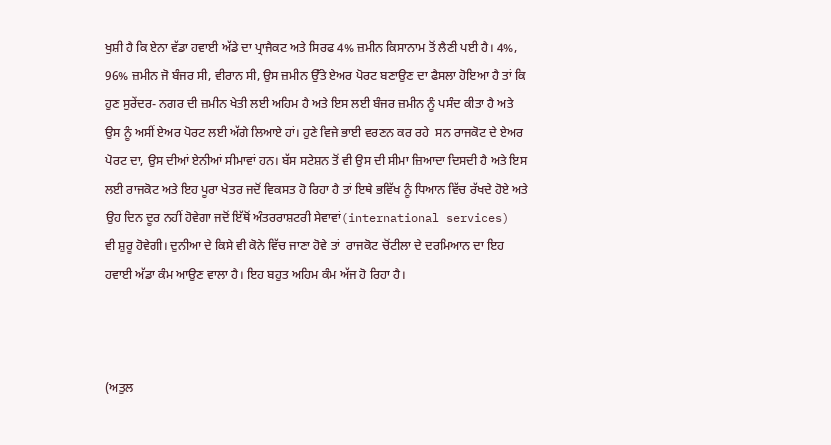ਖੁਸ਼ੀ ਹੈ ਕਿ ਏਨਾ ਵੱਡਾ ਹਵਾਈ ਅੱਡੇ ਦਾ ਪ੍ਰਾਜੈਕਟ ਅਤੇ ਸਿਰਫ 4% ਜ਼ਮੀਨ ਕਿਸਾਨਾਮ ਤੋਂ ਲੈਣੀ ਪਈ ਹੈ। 4%, 96% ਜ਼ਮੀਨ ਜੋ ਬੰਜਰ ਸੀ, ਵੀਰਾਨ ਸੀ, ਉਸ ਜ਼ਮੀਨ ਉੱਤੇ ਏਅਰ ਪੋਰਟ ਬਣਾਉਣ ਦਾ ਫੈਸਲਾ ਹੋਇਆ ਹੈ ਤਾਂ ਕਿ ਹੁਣ ਸੁਰੇਂਦਰ- ਨਗਰ ਦੀ ਜ਼ਮੀਨ ਖੇਤੀ ਲਈ ਅਹਿਮ ਹੈ ਅਤੇ ਇਸ ਲਈ ਬੰਜਰ ਜ਼ਮੀਨ ਨੂੰ ਪਸੰਦ ਕੀਤਾ ਹੈ ਅਤੇ ਉਸ ਨੂੰ ਅਸੀਂ ਏਅਰ ਪੋਰਟ ਲਈ ਅੱਗੇ ਲਿਆਏ ਹਾਂ। ਹੁਣੇ ਵਿਜੇ ਭਾਈ ਵਰਣਨ ਕਰ ਰਹੇ  ਸਨ ਰਾਜਕੋਟ ਦੇ ਏਅਰ ਪੋਰਟ ਦਾ, ਉਸ ਦੀਆਂ ਏਨੀਆਂ ਸੀਮਾਵਾਂ ਹਨ। ਬੱਸ ਸਟੇਸ਼ਨ ਤੋਂ ਵੀ ਉਸ ਦੀ ਸੀਮਾ ਜ਼ਿਆਦਾ ਦਿਸਦੀ ਹੈ ਅਤੇ ਇਸ ਲਈ ਰਾਜਕੋਟ ਅਤੇ ਇਹ ਪੂਰਾ ਖੇਤਰ ਜਦੋਂ ਵਿਕਸਤ ਹੋ ਰਿਹਾ ਹੈ ਤਾਂ ਇਥੇ ਭਵਿੱਖ ਨੂੰ ਧਿਆਨ ਵਿੱਚ ਰੱਖਦੇ ਹੋਏ ਅਤੇ ਉਹ ਦਿਨ ਦੂਰ ਨਹੀਂ ਹੋਵੇਗਾ ਜਦੋਂ ਇੱਥੋਂ ਅੰਤਰਰਾਸ਼ਟਰੀ ਸੇਵਾਵਾਂ(international services)   ਵੀ ਸ਼ੁਰੂ ਹੋਵੇਗੀ। ਦੁਨੀਆ ਦੇ ਕਿਸੇ ਵੀ ਕੋਨੇ ਵਿੱਚ ਜਾਣਾ ਹੋਵੇ ਤਾਂ  ਰਾਜਕੋਟ ਚੋਂਟੀਲਾ ਦੇ ਦਰਮਿਆਨ ਦਾ ਇਹ ਹਵਾਈ ਅੱਡਾ ਕੰਮ ਆਉਣ ਵਾਲਾ ਹੈ। ਇਹ ਬਹੁਤ ਅਹਿਮ ਕੰਮ ਅੱਜ ਹੋ ਰਿਹਾ ਹੈ।



(ਅਤੁਲ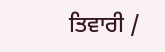ਤਿਵਾਰੀ /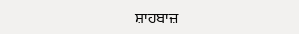ਸ਼ਾਹਬਾਜ਼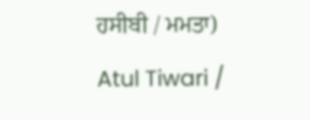ਹਸੀਬੀ / ਮਮਤਾ)

Atul Tiwari /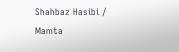Shahbaz Hasibi / Mamta